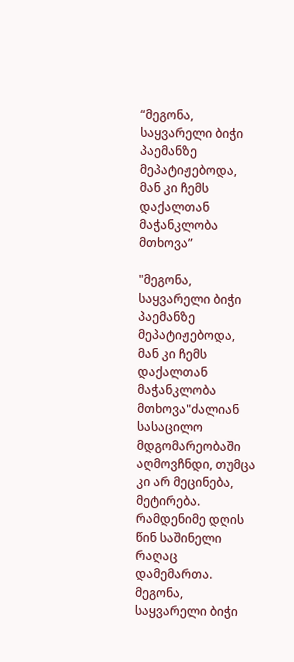“მეგონა, საყვარელი ბიჭი პაემანზე მეპატიჟებოდა, მან კი ჩემს დაქალთან მაჭანკლობა მთხოვა”

"მეგონა, საყვარელი ბიჭი პაემანზე მეპატიჟებოდა, მან კი ჩემს დაქალთან მაჭანკლობა მთხოვა"ძალიან სასაცილო მდგომარეობაში აღმოვჩნდი, თუმცა კი არ მეცინება, მეტირება. რამდენიმე დღის წინ საშინელი რაღაც დამემართა. მეგონა, საყვარელი ბიჭი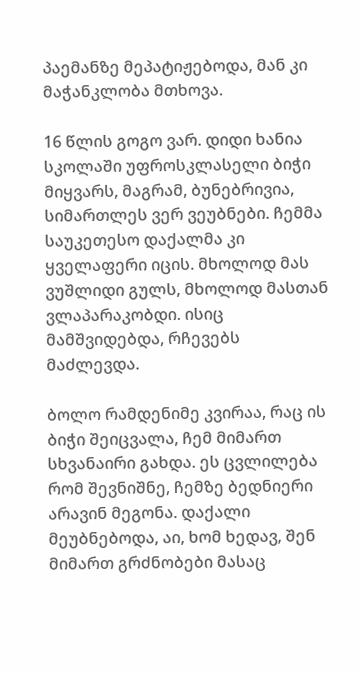პაემანზე მეპატიჟებოდა, მან კი მაჭანკლობა მთხოვა.

16 წლის გოგო ვარ. დიდი ხანია სკოლაში უფროსკლასელი ბიჭი მიყვარს, მაგრამ, ბუნებრივია, სიმართლეს ვერ ვეუბნები. ჩემმა საუკეთესო დაქალმა კი ყველაფერი იცის. მხოლოდ მას ვუშლიდი გულს, მხოლოდ მასთან ვლაპარაკობდი. ისიც მამშვიდებდა, რჩევებს მაძლევდა.

ბოლო რამდენიმე კვირაა, რაც ის ბიჭი შეიცვალა, ჩემ მიმართ სხვანაირი გახდა. ეს ცვლილება რომ შევნიშნე, ჩემზე ბედნიერი არავინ მეგონა. დაქალი მეუბნებოდა, აი, ხომ ხედავ, შენ მიმართ გრძნობები მასაც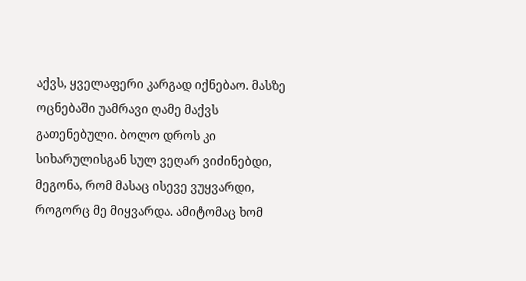აქვს, ყველაფერი კარგად იქნებაო. მასზე ოცნებაში უამრავი ღამე მაქვს გათენებული. ბოლო დროს კი სიხარულისგან სულ ვეღარ ვიძინებდი, მეგონა, რომ მასაც ისევე ვუყვარდი, როგორც მე მიყვარდა. ამიტომაც ხომ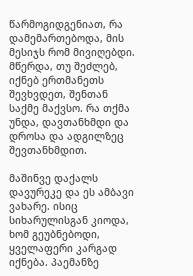წარმოგიდგენიათ, რა დამემართებოდა, მის მესიჯს რომ მივიღებდი. მწერდა, თუ შეძლებ, იქნებ ერთმანეთს შევხვდეთ, შენთან საქმე მაქვსო. რა თქმა უნდა, დავთანხმდი და დროსა და ადგილზეც შევთანხმდით.

მაშინვე დაქალს დავურეკე და ეს ამბავი ვახარე. ისიც სიხარულისგან კიოდა, ხომ გეუბნებოდი, ყველაფერი კარგად იქნება. პაემანზე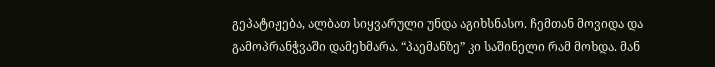გეპატიჟება, ალბათ სიყვარული უნდა აგიხსნასო. ჩემთან მოვიდა და გამოპრანჭვაში დამეხმარა. “პაემანზე” კი საშინელი რამ მოხდა. მან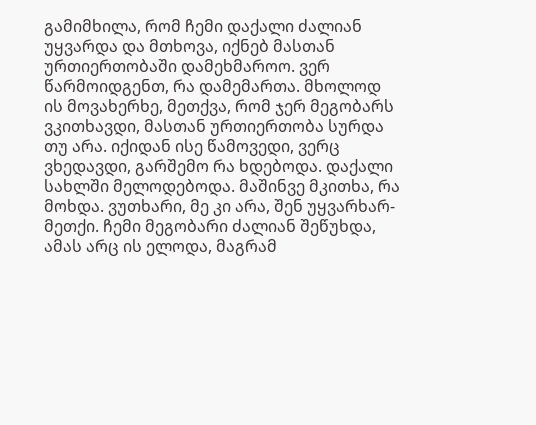გამიმხილა, რომ ჩემი დაქალი ძალიან უყვარდა და მთხოვა, იქნებ მასთან ურთიერთობაში დამეხმაროო. ვერ წარმოიდგენთ, რა დამემართა. მხოლოდ ის მოვახერხე, მეთქვა, რომ ჯერ მეგობარს ვკითხავდი, მასთან ურთიერთობა სურდა თუ არა. იქიდან ისე წამოვედი, ვერც ვხედავდი, გარშემო რა ხდებოდა. დაქალი სახლში მელოდებოდა. მაშინვე მკითხა, რა მოხდა. ვუთხარი, მე კი არა, შენ უყვარხარ-მეთქი. ჩემი მეგობარი ძალიან შეწუხდა, ამას არც ის ელოდა, მაგრამ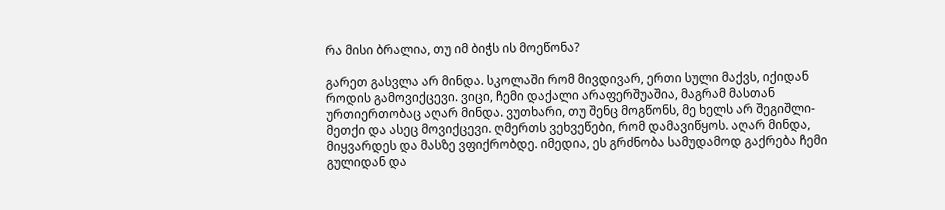რა მისი ბრალია, თუ იმ ბიჭს ის მოეწონა?

გარეთ გასვლა არ მინდა. სკოლაში რომ მივდივარ, ერთი სული მაქვს, იქიდან როდის გამოვიქცევი. ვიცი, ჩემი დაქალი არაფერშუაშია, მაგრამ მასთან ურთიერთობაც აღარ მინდა. ვუთხარი, თუ შენც მოგწონს, მე ხელს არ შეგიშლი-მეთქი და ასეც მოვიქცევი. ღმერთს ვეხვეწები, რომ დამავიწყოს. აღარ მინდა, მიყვარდეს და მასზე ვფიქრობდე. იმედია, ეს გრძნობა სამუდამოდ გაქრება ჩემი გულიდან და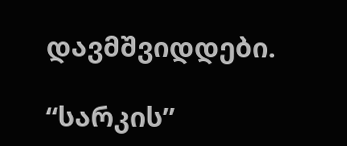დავმშვიდდები.

“სარკის”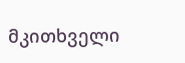მკითხველი